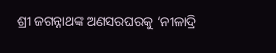ଶ୍ରୀ ଜଗନ୍ନାଥଙ୍କ ଅଣସରଘରକୁ ‘ନୀଳାଦ୍ରି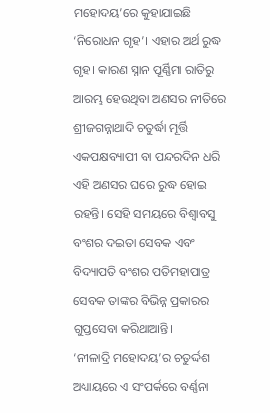ମହୋଦୟ’ରେ କୁହାଯାଇଛି ‘ନିରୋଧନ ଗୃହ’। ଏହାର ଅର୍ଥ ରୁଦ୍ଧ ଗୃହ। କାରଣ ସ୍ନାନ ପୂର୍ଣ୍ଣିମା ରାତିରୁ ଆରମ୍ଭ ହେଉଥିବା ଅଣସର ନୀତିରେ ଶ୍ରୀଜଗନ୍ନାଥାଦି ଚତୁର୍ଦ୍ଧା ମୂର୍ତ୍ତି ଏକପକ୍ଷବ୍ୟାପୀ ବା ପନ୍ଦରଦିନ ଧରି ଏହି ଅଣସର ଘରେ ରୁଦ୍ଧ ହୋଇ ରହନ୍ତି। ସେହି ସମୟରେ ବିଶ୍ବାବସୁ ବଂଶର ଦଇତା ସେବକ ଏବଂ ବିଦ୍ୟାପତି ବଂଶର ପତିମହାପାତ୍ର ସେବକ ତାଙ୍କର ବିଭିନ୍ନ ପ୍ରକାରର ଗୁପ୍ତସେବା କରିଥାଆନ୍ତି।
‘ନୀଳାଦ୍ରି ମହୋଦୟ’ର ଚତୁର୍ଦ୍ଦଶ ଅଧ୍ୟାୟରେ ଏ ସଂପର୍କରେ ବର୍ଣ୍ଣନା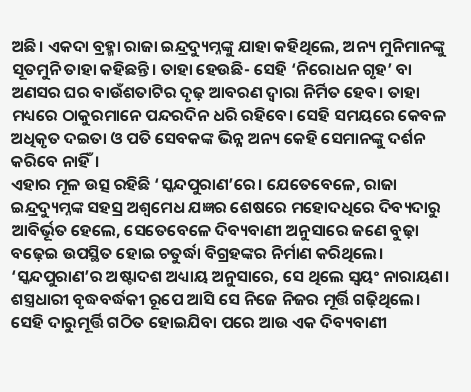ଅଛି। ଏକଦା ବ୍ରହ୍ମା ରାଜା ଇନ୍ଦ୍ରଦ୍ୟୁମ୍ନଙ୍କୁ ଯାହା କହିଥିଲେ, ଅନ୍ୟ ମୁନିମାନଙ୍କୁ ସୂତମୁନି ତାହା କହିଛନ୍ତି। ତାହା ହେଉଛି- ସେହି ‘ନିରୋଧନ ଗୃହ’ ବା ଅଣସର ଘର ବାଉଁଶତାଟିର ଦୃଢ଼ ଆବରଣ ଦ୍ବାରା ନିର୍ମିତ ହେବ। ତାହା ମଧ୍ୟରେ ଠାକୁରମାନେ ପନ୍ଦରଦିନ ଧରି ରହିବେ। ସେହି ସମୟରେ କେବଳ ଅଧିକୃତ ଦଇତା ଓ ପତି ସେବକଙ୍କ ଭିନ୍ନ ଅନ୍ୟ କେହି ସେମାନଙ୍କୁ ଦର୍ଶନ କରିବେ ନାହିଁ।
ଏହାର ମୂଳ ଉତ୍ସ ରହିଛି ‘ସ୍କନ୍ଦପୁରାଣ’ରେ। ଯେତେବେଳେ, ରାଜା ଇନ୍ଦ୍ରଦ୍ୟୁମ୍ନଙ୍କ ସହସ୍ର ଅଶ୍ବମେଧ ଯଜ୍ଞର ଶେଷରେ ମହୋଦଧିରେ ଦିବ୍ୟଦାରୁ ଆବିର୍ଭୂତ ହେଲେ, ସେତେବେଳେ ଦିବ୍ୟବାଣୀ ଅନୁସାରେ ଜଣେ ବୁଢ଼ା ବଢ଼େଇ ଉପସ୍ଥିତ ହୋଇ ଚତୁର୍ଦ୍ଧା ବିଗ୍ରହଙ୍କର ନିର୍ମାଣ କରିଥିଲେ। ‘ସ୍କନ୍ଦପୁରାଣ’ର ଅଷ୍ଟାଦଶ ଅଧ୍ୟାୟ ଅନୁସାରେ, ସେ ଥିଲେ ସ୍ବୟଂ ନାରାୟଣ। ଶସ୍ତ୍ରଧାରୀ ବୃଦ୍ଧବର୍ଦ୍ଧକୀ ରୂପେ ଆସି ସେ ନିଜେ ନିଜର ମୂର୍ତ୍ତି ଗଢ଼ିଥିଲେ। ସେହି ଦାରୁମୂର୍ତ୍ତି ଗଠିତ ହୋଇଯିବା ପରେ ଆଉ ଏକ ଦିବ୍ୟବାଣୀ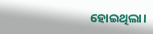ହୋଇଥିଲା।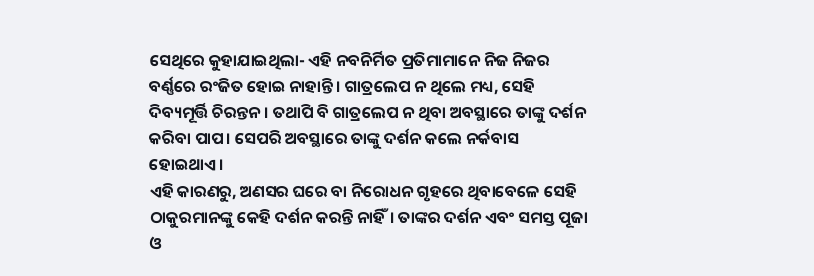ସେଥିରେ କୁହାଯାଇଥିଲା- ଏହି ନବନିର୍ମିତ ପ୍ରତିମାମାନେ ନିଜ ନିଜର ବର୍ଣ୍ଣରେ ରଂଜିତ ହୋଇ ନାହାନ୍ତି। ଗାତ୍ରଲେପ ନ ଥିଲେ ମଧ୍ୟ, ସେହି ଦିବ୍ୟମୂର୍ତ୍ତି ଚିରନ୍ତନ। ତଥାପି ବି ଗାତ୍ରଲେପ ନ ଥିବା ଅବସ୍ଥାରେ ତାଙ୍କୁ ଦର୍ଶନ କରିବା ପାପ। ସେପରି ଅବସ୍ଥାରେ ତାଙ୍କୁ ଦର୍ଶନ କଲେ ନର୍କବାସ ହୋଇଥାଏ।
ଏହି କାରଣରୁ, ଅଣସର ଘରେ ବା ନିରୋଧନ ଗୃହରେ ଥିବାବେଳେ ସେହି ଠାକୁରମାନଙ୍କୁ କେହି ଦର୍ଶନ କରନ୍ତି ନାହିଁ। ତାଙ୍କର ଦର୍ଶନ ଏବଂ ସମସ୍ତ ପୂଜା ଓ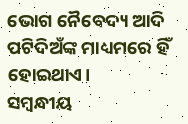ଭୋଗ ନୈବେଦ୍ୟ ଆଦି ପଟିଦିଅଁଙ୍କ ମାଧ୍ୟମରେ ହିଁ ହୋଇଥାଏ।
ସମ୍ବନ୍ଧୀୟ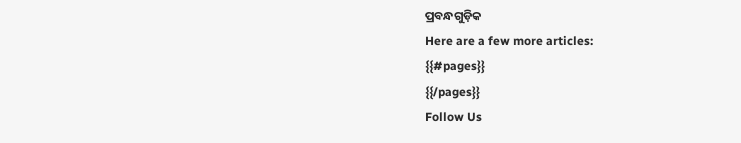ପ୍ରବନ୍ଧଗୁଡ଼ିକ
Here are a few more articles:
{{#pages}}
{{/pages}}
Follow Us